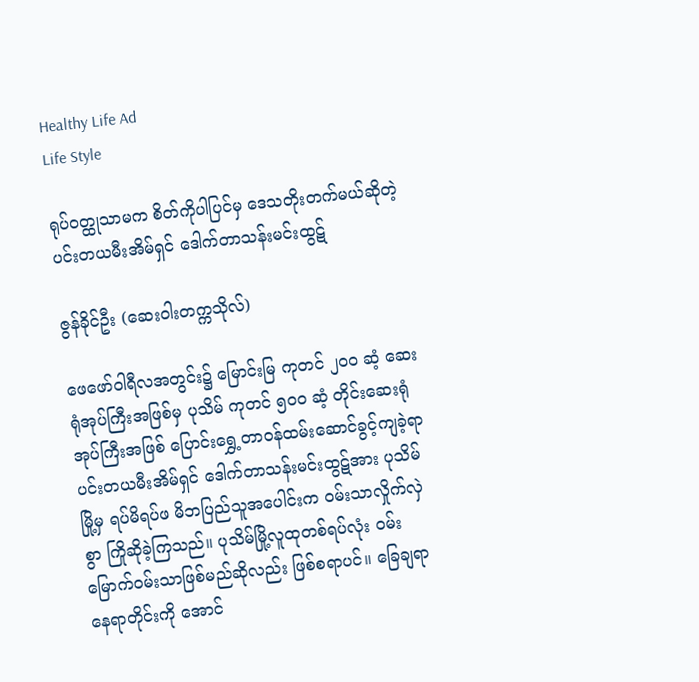Healthy Life Ad
Life Style

ရုပ်ဝတ္ထုသာမက စိတ်ကိုပါပြင်မှ ဒေသတိုးတက်မယ်ဆိုတဲ့ ပင်းတယမီးအိမ်ရှင် ဒေါက်တာသန်းမင်းထွဋ်

ဇွန်ခိုင်ဦး (ဆေးဝါးတက္ကသိုလ်)

ဖေဖော်ဝါရီလအတွင်း၌ မြောင်းမြ ကုတင် ၂၀ဝ ဆံ့ ဆေးရုံအုပ်ကြီးအဖြစ်မှ ပုသိမ် ကုတင် ၅၀ဝ ဆံ့ တိုင်းဆေးရုံအုပ်ကြီးအဖြစ် ပြောင်းရွှေ့တာဝန်ထမ်းဆောင်ခွင့်ကျခဲ့ရာ ပင်းတယမီးအိမ်ရှင် ဒေါက်တာသန်းမင်းထွဋ်အား ပုသိမ်မြို့မှ ရပ်မိရပ်ဖ မိဘပြည်သူအပေါင်းက ဝမ်းသာလှိုက်လှဲစွာ ကြိုဆိုခဲ့ကြသည်။ ပုသိမ်မြို့လူထုတစ်ရပ်လုံး ဝမ်းမြောက်ဝမ်းသာဖြစ်မည်ဆိုလည်း ဖြစ်စရာပင်။ ခြေချရာနေရာတိုင်းကို အောင်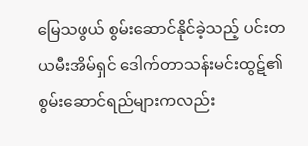မြေသဖွယ် စွမ်းဆောင်နိုင်ခဲ့သည့် ပင်းတယမီးအိမ်ရှင် ဒေါက်တာသန်းမင်းထွဋ်၏ စွမ်းဆောင်ရည်များကလည်း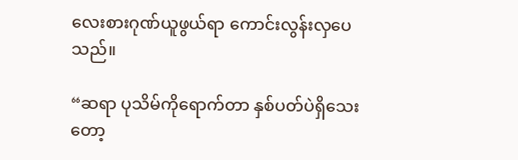လေးစားဂုဏ်ယူဖွယ်ရာ ကောင်းလွန်းလှပေသည်။

“ဆရာ ပုသိမ်ကိုရောက်တာ နှစ်ပတ်ပဲရှိသေးတော့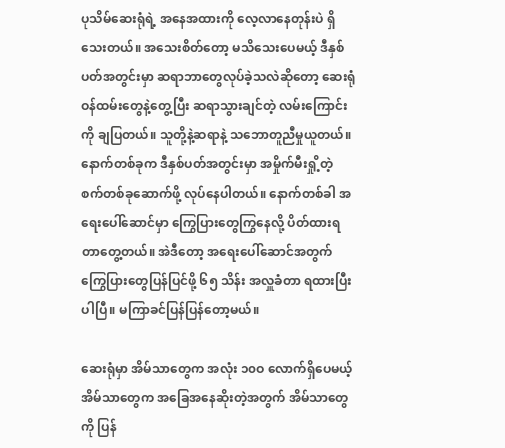ပုသိမ်ဆေးရုံရဲ့ အနေအထားကို လေ့လာနေတုန်းပဲ ရှိသေးတယ်။ အသေးစိတ်တော့ မသိသေးပေမယ့် ဒီနှစ်ပတ်အတွင်းမှာ ဆရာဘာတွေလုပ်ခဲ့သလဲဆိုတော့ ဆေးရုံဝန်ထမ်းတွေနဲ့တွေ့ပြီး ဆရာသွားချင်တဲ့ လမ်းကြောင်းကို ချပြတယ်။ သူတို့နဲ့ဆရာနဲ့ သဘောတူညီမှုယူတယ်။ နောက်တစ်ခုက ဒီနှစ်ပတ်အတွင်းမှာ အမှိုက်မီးရှို့တဲ့ စက်တစ်ခုဆောက်ဖို့ လုပ်နေပါတယ်။ နောက်တစ်ခါ အရေးပေါ်ဆောင်မှာ ကြွေပြားတွေကြွနေလို့ ပိတ်ထားရတာတွေ့တယ်။ အဲဒီတော့ အရေးပေါ်ဆောင်အတွက် ကြွေပြားတွေပြန်ပြင်ဖို့ ၆၅ သိန်း အလှူခံတာ ရထားပြီးပါပြီ။ မကြာခင်ပြန်ပြန်တော့မယ်။

ဆေးရုံမှာ အိမ်သာတွေက အလုံး ၁၀ဝ လောက်ရှိပေမယ့် အိမ်သာတွေက အခြေအနေဆိုးတဲ့အတွက် အိမ်သာတွေကို ပြန်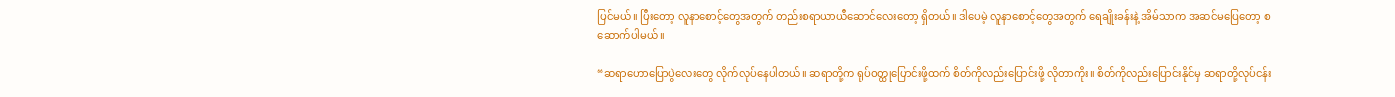ပြင်မယ်။ ပြီးတော့ လူနာစောင့်တွေအတွက် တည်းစရာယာယီဆောင်လေးတော့ ရှိတယ်။ ဒါပေမဲ့ လူနာစောင့်တွေအတွက် ရေချိုးခန်းနဲ့ အိမ်သာက အဆင်မပြေတော့ စဆောက်ပါမယ်။

“ဆရာဟောပြောပွဲလေးတွေ လိုက်လုပ်နေပါတယ်။ ဆရာတို့က ရုပ်ဝတ္ထုပြောင်းဖို့ထက် စိတ်ကိုလည်းပြောင်းဖို့ လိုတာကိုး။ စိတ်ကိုလည်းပြောင်းနိုင်မှ ဆရာတို့လုပ်ငန်း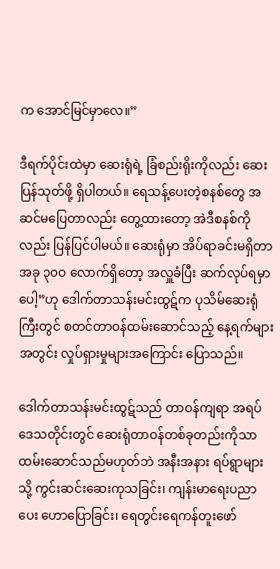က အောင်မြင်မှာလေ။”

ဒီရက်ပိုင်းထဲမှာ ဆေးရုံရဲ့ ခြံစည်းရိုးကိုလည်း ဆေးပြန်သုတ်ဖို့ ရှိပါတယ်။ ရေသန့်ပေးတဲ့စနစ်တွေ အဆင်မပြေတာလည်း တွေ့ထားတော့ အဲဒီစနစ်ကိုလည်း ပြန်ပြင်ပါမယ်။ ဆေးရုံမှာ အိပ်ရာခင်းမရှိတာ အခု ၃၀ဝ လောက်ရှိတော့ အလှူခံပြီး ဆက်လုပ်ရမှာပေါ့”ဟု ဒေါက်တာသန်းမင်းထွဋ်က ပုသိမ်ဆေးရုံကြီးတွင် စတင်တာဝန်ထမ်းဆောင်သည့် နေ့ရက်များအတွင်း လှုပ်ရှားမှုများအကြောင်း ပြောသည်။

ဒေါက်တာသန်းမင်းထွဋ်သည် တာဝန်ကျရာ အရပ်ဒေသတိုင်းတွင် ဆေးရုံတာဝန်တစ်ခုတည်းကိုသာ ထမ်းဆောင်သည်မဟုတ်ဘဲ အနီးအနား ရပ်ရွာများသို့ ကွင်းဆင်းဆေးကုသခြင်း၊ ကျန်းမာရေးပညာပေး ဟောပြောခြင်း၊ ရေတွင်းရေကန်တူးဖော်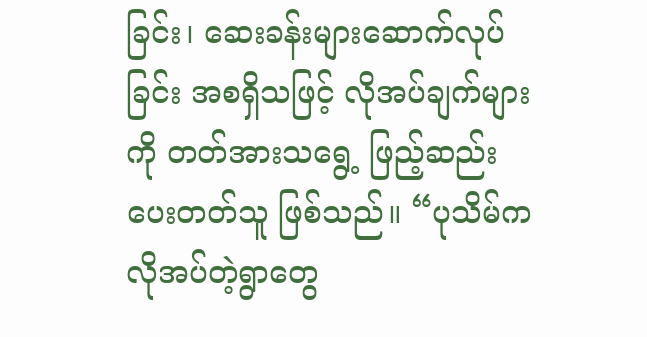ခြင်း၊ ဆေးခန်းများဆောက်လုပ်ခြင်း အစရှိသဖြင့် လိုအပ်ချက်များကို တတ်အားသရွေ့ ဖြည့်ဆည်းပေးတတ်သူ ဖြစ်သည်။ “ပုသိမ်က လိုအပ်တဲ့ရွာတွေ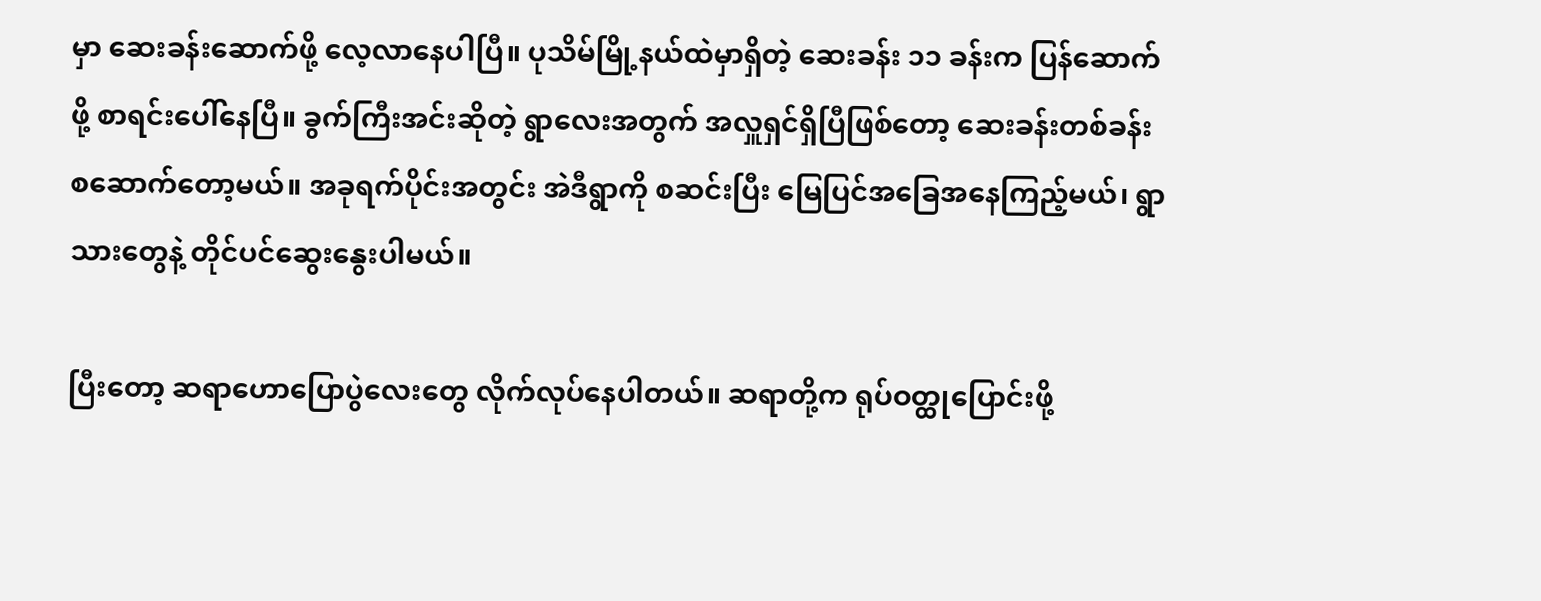မှာ ဆေးခန်းဆောက်ဖို့ လေ့လာနေပါပြီ။ ပုသိမ်မြို့နယ်ထဲမှာရှိတဲ့ ဆေးခန်း ၁၁ ခန်းက ပြန်ဆောက်ဖို့ စာရင်းပေါ်နေပြီ။ ခွက်ကြီးအင်းဆိုတဲ့ ရွာလေးအတွက် အလှူရှင်ရှိပြီဖြစ်တော့ ဆေးခန်းတစ်ခန်း စဆောက်တော့မယ်။ အခုရက်ပိုင်းအတွင်း အဲဒီရွာကို စဆင်းပြီး မြေပြင်အခြေအနေကြည့်မယ်၊ ရွာသားတွေနဲ့ တိုင်ပင်ဆွေးနွေးပါမယ်။

ပြီးတော့ ဆရာဟောပြောပွဲလေးတွေ လိုက်လုပ်နေပါတယ်။ ဆရာတို့က ရုပ်ဝတ္ထုပြောင်းဖို့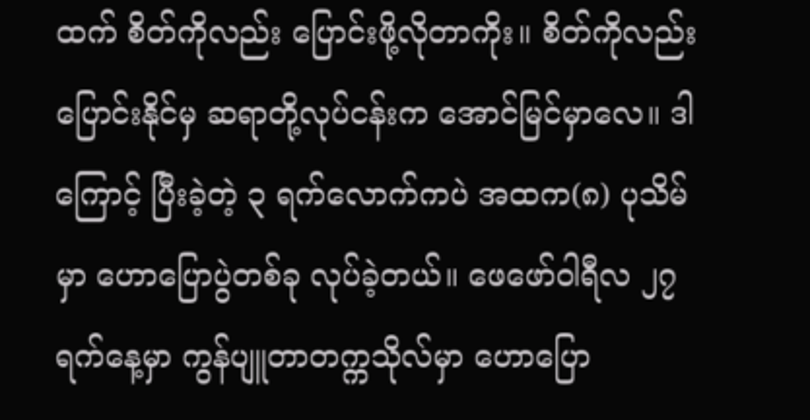ထက် စိတ်ကိုလည်း ပြောင်းဖို့လိုတာကိုး။ စိတ်ကိုလည်း ပြောင်းနိုင်မှ ဆရာတို့လုပ်ငန်းက အောင်မြင်မှာလေ။ ဒါကြောင့် ပြီးခဲ့တဲ့ ၃ ရက်လောက်ကပဲ အထက(၈) ပုသိမ်မှာ ဟောပြောပွဲတစ်ခု လုပ်ခဲ့တယ်။ ဖေဖော်ဝါရီလ ၂၇ ရက်နေ့မှာ ကွန်ပျူတာတက္ကသိုလ်မှာ ဟောပြော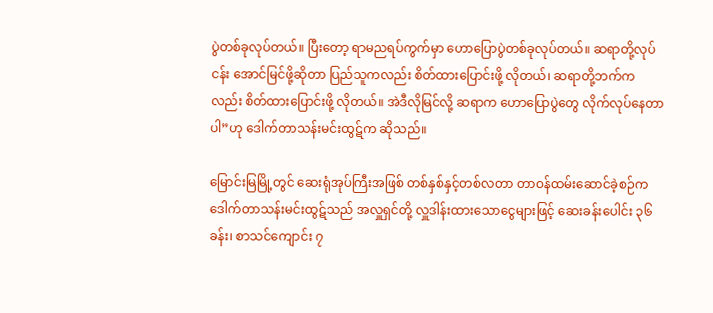ပွဲတစ်ခုလုပ်တယ်။ ပြီးတော့ ရာမညရပ်ကွက်မှာ ဟောပြောပွဲတစ်ခုလုပ်တယ်။ ဆရာတို့လုပ်ငန်း အောင်မြင်ဖို့ဆိုတာ ပြည်သူကလည်း စိတ်ထားပြောင်းဖို့ လိုတယ်၊ ဆရာတို့ဘက်ကလည်း စိတ်ထားပြောင်းဖို့ လိုတယ်။ အဲဒီလိုမြင်လို့ ဆရာက ဟောပြောပွဲတွေ လိုက်လုပ်နေတာပါ”ဟု ဒေါက်တာသန်းမင်းထွဋ်က ဆိုသည်။

မြောင်းမြမြို့တွင် ဆေးရုံအုပ်ကြီးအဖြစ် တစ်နှစ်နှင့်တစ်လတာ တာဝန်ထမ်းဆောင်ခဲ့စဉ်က ဒေါက်တာသန်းမင်းထွဋ်သည် အလှူရှင်တို့ လှူဒါန်းထားသောငွေများဖြင့် ဆေးခန်းပေါင်း ၃၆ ခန်း၊ စာသင်ကျောင်း ၇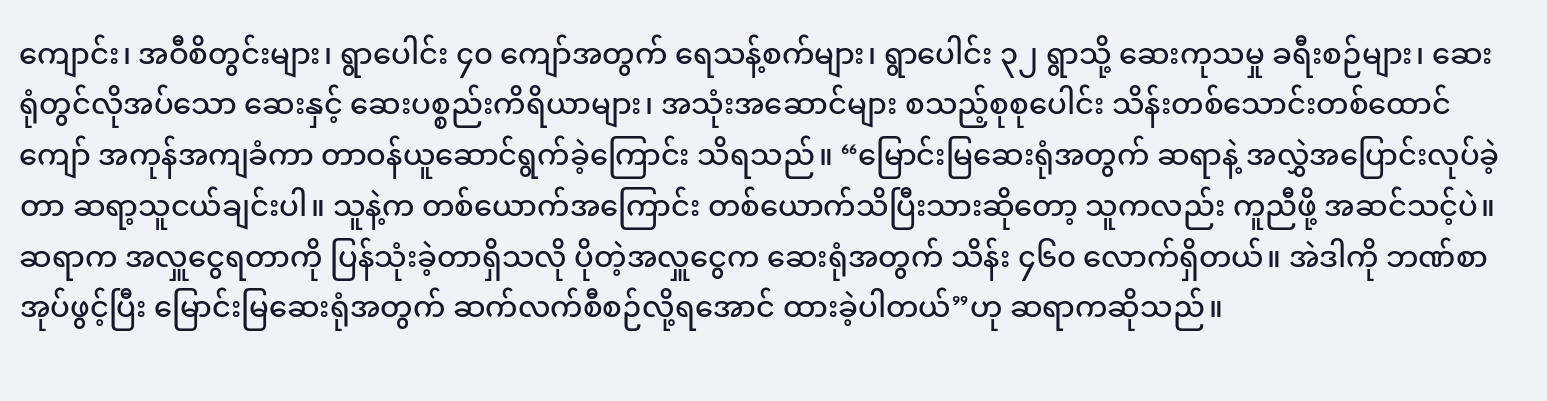ကျောင်း၊ အဝီစိတွင်းများ၊ ရွာပေါင်း ၄၀ ကျော်အတွက် ရေသန့်စက်များ၊ ရွာပေါင်း ၃၂ ရွာသို့ ဆေးကုသမှု ခရီးစဉ်များ၊ ဆေးရုံတွင်လိုအပ်သော ဆေးနှင့် ဆေးပစ္စည်းကိရိယာများ၊ အသုံးအဆောင်များ စသည့်စုစုပေါင်း သိန်းတစ်သောင်းတစ်ထောင်ကျော် အကုန်အကျခံကာ တာဝန်ယူဆောင်ရွက်ခဲ့ကြောင်း သိရသည်။ “မြောင်းမြဆေးရုံအတွက် ဆရာနဲ့ အလွှဲအပြောင်းလုပ်ခဲ့တာ ဆရာ့သူငယ်ချင်းပါ။ သူနဲ့က တစ်ယောက်အကြောင်း တစ်ယောက်သိပြီးသားဆိုတော့ သူကလည်း ကူညီဖို့ အဆင်သင့်ပဲ။ ဆရာက အလှူငွေရတာကို ပြန်သုံးခဲ့တာရှိသလို ပိုတဲ့အလှူငွေက ဆေးရုံအတွက် သိန်း ၄၆၀ လောက်ရှိတယ်။ အဲဒါကို ဘဏ်စာအုပ်ဖွင့်ပြီး မြောင်းမြဆေးရုံအတွက် ဆက်လက်စီစဉ်လို့ရအောင် ထားခဲ့ပါတယ်”ဟု ဆရာကဆိုသည်။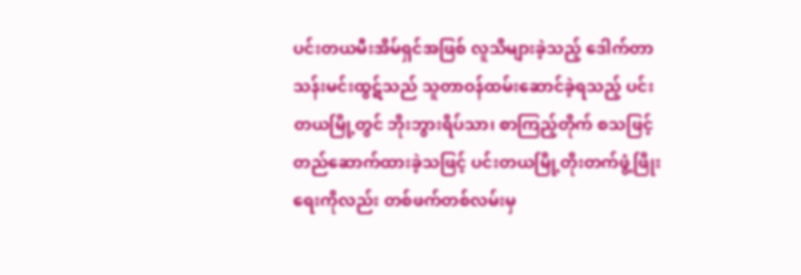ပင်းတယမီးအိမ်ရှင်အဖြစ် လူသိများခဲ့သည့် ဒေါက်တာသန်းမင်းထွဋ်သည် သူတာဝန်ထမ်းဆောင်ခဲ့ရသည့် ပင်းတယမြို့တွင် ဘိုးဘွားရိပ်သာ၊ စာကြည့်တိုက် စသဖြင့် တည်ဆောက်ထားခဲ့သဖြင့် ပင်းတယမြို့တိုးတက်ဖွံ့ဖြိုးရေးကိုလည်း တစ်ဖက်တစ်လမ်းမှ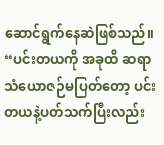ဆောင်ရွက်နေဆဲဖြစ်သည်။ “ပင်းတယကို အခုထိ ဆရာသံယောဇဉ်မပြတ်တော့ ပင်းတယနဲ့ပတ်သက်ပြီးလည်း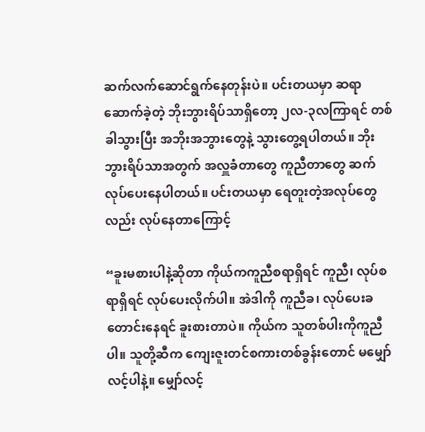ဆက်လက်ဆောင်ရွက်နေတုန်းပဲ။ ပင်းတယမှာ ဆရာဆောက်ခဲ့တဲ့ ဘိုးဘွားရိပ်သာရှိတော့ ၂လ-၃လကြာရင် တစ်ခါသွားပြီး အဘိုးအဘွားတွေနဲ့ သွားတွေ့ရပါတယ်။ ဘိုးဘွားရိပ်သာအတွက် အလှူခံတာတွေ ကူညီတာတွေ ဆက်လုပ်ပေးနေပါတယ်။ ပင်းတယမှာ ရေတူးတဲ့အလုပ်တွေလည်း လုပ်နေတာကြောင့်

“ခူးမစားပါနဲ့ဆိုတာ ကိုယ်ကကူညီစရာရှိရင် ကူညီ၊ လုပ်စရာရှိရင် လုပ်ပေးလိုက်ပါ။ အဲဒါကို ကူညီခ၊ လုပ်ပေးခတောင်းနေရင် ခူးစားတာပဲ။ ကိုယ်က သူတစ်ပါးကိုကူညီပါ။ သူတို့ဆီက ကျေးဇူးတင်စကားတစ်ခွန်းတောင် မမျှော်လင့်ပါနဲ့။ မျှော်လင့်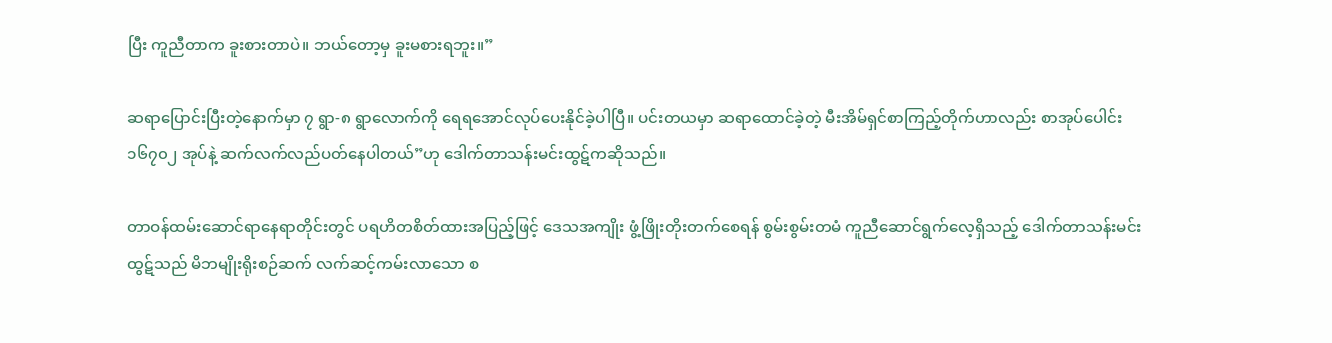ပြီး ကူညီတာက ခူးစားတာပဲ။ ဘယ်တော့မှ ခူးမစားရဘူး။”

ဆရာပြောင်းပြီးတဲ့နောက်မှာ ၇ ရွာ-၈ ရွာလောက်ကို ရေရအောင်လုပ်ပေးနိုင်ခဲ့ပါပြီ။ ပင်းတယမှာ ဆရာထောင်ခဲ့တဲ့ မီးအိမ်ရှင်စာကြည့်တိုက်ဟာလည်း စာအုပ်ပေါင်း ၁၆၇၀၂ အုပ်နဲ့ ဆက်လက်လည်ပတ်နေပါတယ်”ဟု ဒေါက်တာသန်းမင်းထွဋ်ကဆိုသည်။

တာဝန်ထမ်းဆောင်ရာနေရာတိုင်းတွင် ပရဟိတစိတ်ထားအပြည့်ဖြင့် ဒေသအကျိုး ဖွံ့ဖြိုးတိုးတက်စေရန် စွမ်းစွမ်းတမံ ကူညီဆောင်ရွက်လေ့ရှိသည့် ဒေါက်တာသန်းမင်းထွဋ်သည် မိဘမျိုးရိုးစဉ်ဆက် လက်ဆင့်ကမ်းလာသော စ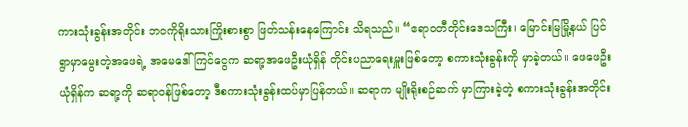ကားသုံးခွန်းအတိုင်း ဘဝကိုရိုးသားကြိုးစားစွာ ဖြတ်သန်းနေကြောင်း သိရသည်။ “ဧရာဝတီတိုင်းဒေသကြီး၊ မြောင်းမြမြို့နယ် ပြင်ရွာမှာမွေးတဲ့အဖေရဲ့ အမေဒေါ်ကြင်ငွေက ဆရာ့အဖေဦးယုံရှိန် တိုင်းပညာရေးမှူးဖြစ်တော့ စကားသုံးခွန်းကို မှာခဲ့တယ်။ ဖေဖေဦးယုံရှိန်က ဆရာ့ကို ဆရာဝန်ဖြစ်တော့ ဒီစကားသုံးခွန်းထပ်မှာပြန်တယ်။ ဆရာက မျိုးရိုးစဉ်ဆက် မှာကြားခဲ့တဲ့ စကားသုံးခွန်းအတိုင်း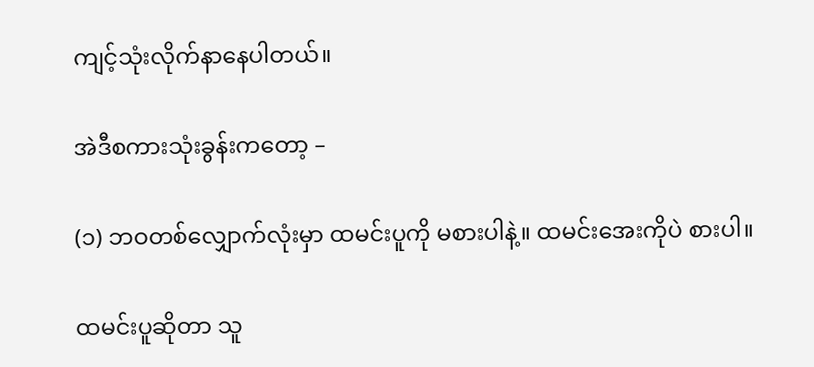ကျင့်သုံးလိုက်နာနေပါတယ်။

အဲဒီစကားသုံးခွန်းကတော့ –

(၁) ဘဝတစ်လျှောက်လုံးမှာ ထမင်းပူကို မစားပါနဲ့။ ထမင်းအေးကိုပဲ စားပါ။

ထမင်းပူဆိုတာ သူ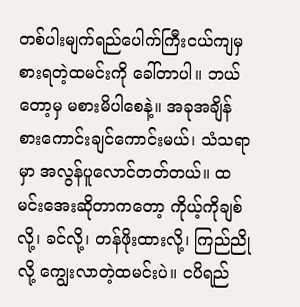တစ်ပါးမျက်ရည်ပေါက်ကြီးငယ်ကျမှ စားရတဲ့ထမင်းကို ခေါ်တာပါ။ ဘယ်တော့မှ မစားမိပါစေနဲ့။ အခုအချိန် စားကောင်းချင်ကောင်းမယ်၊ သံသရာမှာ အလွန်ပူလောင်တတ်တယ်။ ထမင်းအေးဆိုတာကတော့ ကိုယ့်ကိုချစ်လို့၊ ခင်လို့၊ တန်ဖိုးထားလို့၊ ကြည်ညိုလို့ ကျွေးလာတဲ့ထမင်းပဲ။ ငပိရည်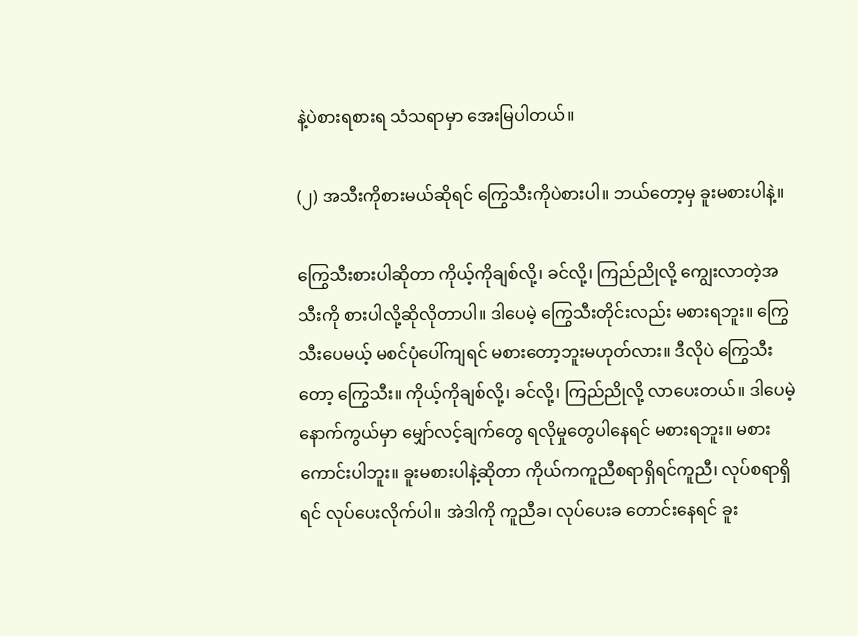နဲ့ပဲစားရစားရ သံသရာမှာ အေးမြပါတယ်။

(၂) အသီးကိုစားမယ်ဆိုရင် ကြွေသီးကိုပဲစားပါ။ ဘယ်တော့မှ ခူးမစားပါနဲ့။

ကြွေသီးစားပါဆိုတာ ကိုယ့်ကိုချစ်လို့၊ ခင်လို့၊ ကြည်ညိုလို့ ကျွေးလာတဲ့အသီးကို စားပါလို့ဆိုလိုတာပါ။ ဒါပေမဲ့ ကြွေသီးတိုင်းလည်း မစားရဘူး။ ကြွေသီးပေမယ့် မစင်ပုံပေါ်ကျရင် မစားတော့ဘူးမဟုတ်လား။ ဒီလိုပဲ ကြွေသီးတော့ ကြွေသီး။ ကိုယ့်ကိုချစ်လို့၊ ခင်လို့၊ ကြည်ညိုလို့ လာပေးတယ်။ ဒါပေမဲ့ နောက်ကွယ်မှာ မျှော်လင့်ချက်တွေ ရလိုမှုတွေပါနေရင် မစားရဘူး။ မစားကောင်းပါဘူး။ ခူးမစားပါနဲ့ဆိုတာ ကိုယ်ကကူညီစရာရှိရင်ကူညီ၊ လုပ်စရာရှိရင် လုပ်ပေးလိုက်ပါ။ အဲဒါကို ကူညီခ၊ လုပ်ပေးခ တောင်းနေရင် ခူး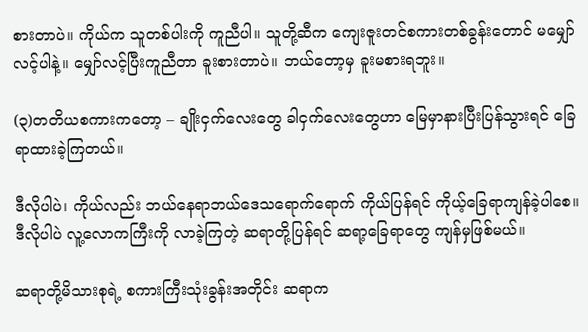စားတာပဲ။ ကိုယ်က သူတစ်ပါးကို ကူညီပါ။ သူတို့ဆီက ကျေးဇူးတင်စကားတစ်ခွန်းတောင် မမျှော်လင့်ပါနဲ့။ မျှော်လင့်ပြီးကူညီတာ ခူးစားတာပဲ။ ဘယ်တော့မှ ခူးမစားရဘူး။

(၃)တတိယစကားကတော့ – ချိုးငှက်လေးတွေ ခါငှက်လေးတွေဟာ မြေမှာနားပြီးပြန်သွားရင် ခြေရာထားခဲ့ကြတယ်။

ဒီလိုပါပဲ၊ ကိုယ်လည်း ဘယ်နေရာဘယ်ဒေသရောက်ရောက် ကိုယ်ပြန်ရင် ကိုယ့်ခြေရာကျန်ခဲ့ပါစေ။ ဒီလိုပါပဲ လူ့လောကကြီးကို လာခဲ့ကြတဲ့ ဆရာတို့ပြန်ရင် ဆရာ့ခြေရာတွေ ကျန်မှဖြစ်မယ်။

ဆရာတို့မိသားစုရဲ့ စကားကြီးသုံးခွန်းအတိုင်း ဆရာက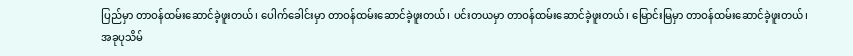ပြည်မှာ တာဝန်ထမ်းဆောင်ခဲ့ဖူးတယ်၊ ပေါက်ခေါင်းမှာ တာဝန်ထမ်းဆောင်ခဲ့ဖူးတယ်၊ ပင်းတယမှာ တာဝန်ထမ်းဆောင်ခဲ့ဖူးတယ်၊ မြောင်းမြမှာ တာဝန်ထမ်းဆောင်ခဲ့ဖူးတယ်၊ အခုပုသိမ်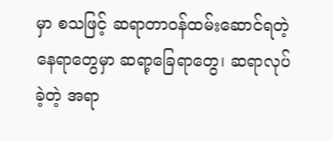မှာ စသဖြင့် ဆရာတာဝန်ထမ်းဆောင်ရတဲ့ နေရာတွေမှာ ဆရာ့ခြေရာတွေ၊ ဆရာလုပ်ခဲ့တဲ့ အရာ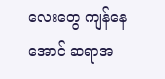လေးတွေ ကျန်နေအောင် ဆရာအ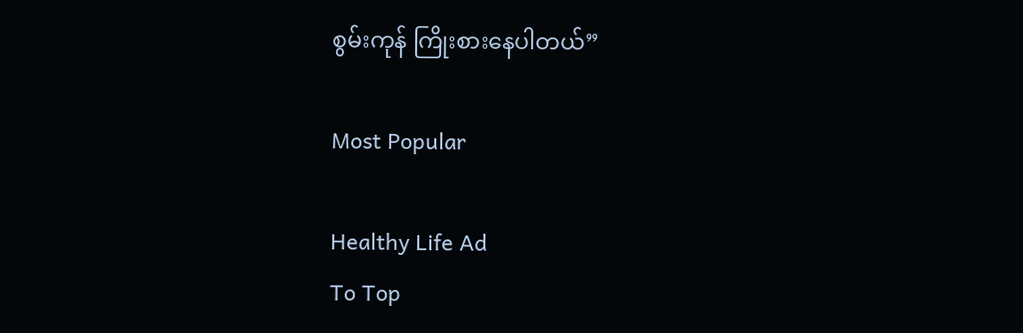စွမ်းကုန် ကြိုးစားနေပါတယ်”

Most Popular

Healthy Life Ad
To Top